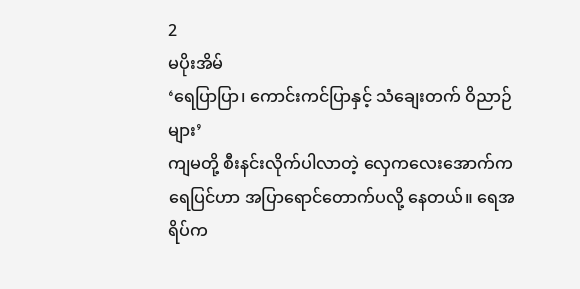2
မပိုးအိမ်
‘ရေပြာပြာ၊ ကောင်းကင်ပြာနှင့် သံချေးတက် ဝိညာဉ်များ’
ကျမတို့ စီးနင်းလိုက်ပါလာတဲ့ လှေကလေးအောက်က ရေပြင်ဟာ အပြာရောင်တောက်ပလို့ နေတယ်။ ရေအရိပ်က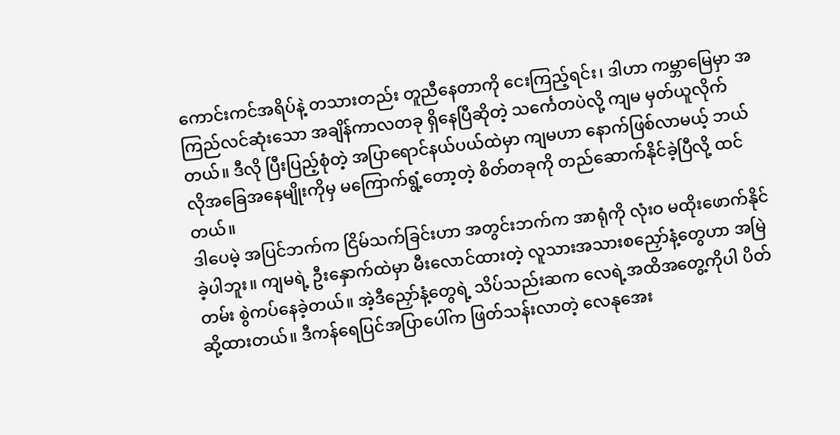ကောင်းကင်အရိပ်နဲ့ တသားတည်း တူညီနေတာကို ငေးကြည့်ရင်း၊ ဒါဟာ ကမ္ဘာမြေမှာ အကြည်လင်ဆုံးသော အချိန်ကာလတခု ရှိနေပြီဆိုတဲ့ သင်္ကေတပဲလို့ ကျမ မှတ်ယူလိုက်တယ်။ ဒီလို ပြီးပြည့်စုံတဲ့ အပြာရောင်နယ်ပယ်ထဲမှာ ကျမဟာ နောက်ဖြစ်လာမယ့် ဘယ်လိုအခြေအနေမျိုးကိုမှ မကြောက်ရွံ့တော့တဲ့ စိတ်တခုကို တည်ဆောက်နိုင်ခဲ့ပြီလို့ ထင်တယ်။
ဒါပေမဲ့ အပြင်ဘက်က ငြိမ်သက်ခြင်းဟာ အတွင်းဘက်က အာရုံကို လုံးဝ မထိုးဖောက်နိုင်ခဲ့ပါဘူး။ ကျမရဲ့ ဦးနှောက်ထဲမှာ မီးလောင်ထားတဲ့ လူသားအသားစညှော်နံ့တွေဟာ အမြဲတမ်း စွဲကပ်နေခဲ့တယ်။ အဲ့ဒီညှော်နံ့တွေရဲ့ သိပ်သည်းဆက လေရဲ့အထိအတွေ့ကိုပါ ပိတ်ဆို့ထားတယ်။ ဒီကန်ရေပြင်အပြာပေါ်က ဖြတ်သန်းလာတဲ့ လေနုအေး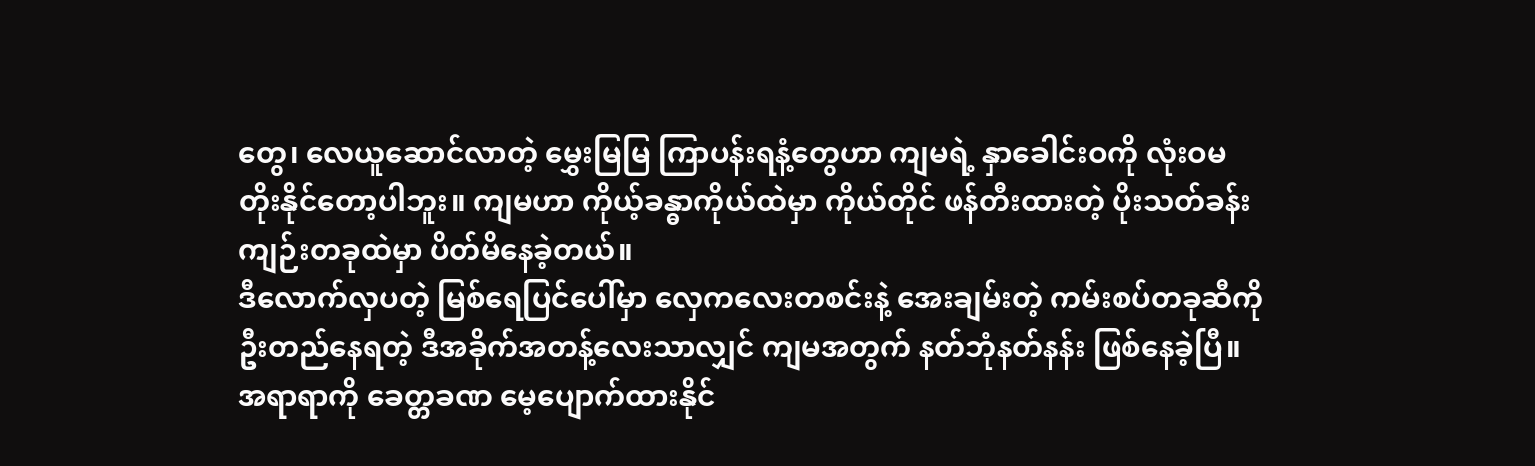တွေ၊ လေယူဆောင်လာတဲ့ မွှေးမြမြ ကြာပန်းရနံ့တွေဟာ ကျမရဲ့ နှာခေါင်းဝကို လုံးဝမတိုးနိုင်တော့ပါဘူး။ ကျမဟာ ကိုယ့်ခန္ဓာကိုယ်ထဲမှာ ကိုယ်တိုင် ဖန်တီးထားတဲ့ ပိုးသတ်ခန်းကျဉ်းတခုထဲမှာ ပိတ်မိနေခဲ့တယ်။
ဒီလောက်လှပတဲ့ မြစ်ရေပြင်ပေါ်မှာ လှေကလေးတစင်းနဲ့ အေးချမ်းတဲ့ ကမ်းစပ်တခုဆီကို ဦးတည်နေရတဲ့ ဒီအခိုက်အတန့်လေးသာလျှင် ကျမအတွက် နတ်ဘုံနတ်နန်း ဖြစ်နေခဲ့ပြီ။ အရာရာကို ခေတ္တခဏ မေ့ပျောက်ထားနိုင်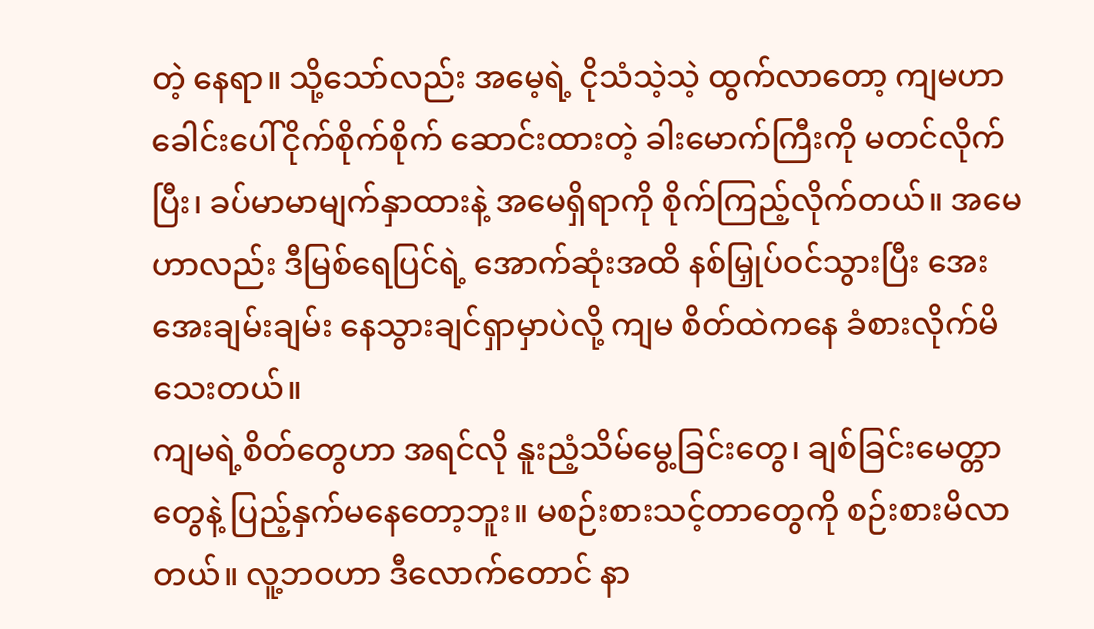တဲ့ နေရာ။ သို့သော်လည်း အမေ့ရဲ့ ငိုသံသဲ့သဲ့ ထွက်လာတော့ ကျမဟာ ခေါင်းပေါ်ငိုက်စိုက်စိုက် ဆောင်းထားတဲ့ ခါးမောက်ကြီးကို မတင်လိုက်ပြီး၊ ခပ်မာမာမျက်နှာထားနဲ့ အမေရှိရာကို စိုက်ကြည့်လိုက်တယ်။ အမေဟာလည်း ဒီမြစ်ရေပြင်ရဲ့ အောက်ဆုံးအထိ နစ်မြှုပ်ဝင်သွားပြီး အေးအေးချမ်းချမ်း နေသွားချင်ရှာမှာပဲလို့ ကျမ စိတ်ထဲကနေ ခံစားလိုက်မိသေးတယ်။
ကျမရဲ့စိတ်တွေဟာ အရင်လို နူးညံ့သိမ်မွေ့ခြင်းတွေ၊ ချစ်ခြင်းမေတ္တာတွေနဲ့ ပြည့်နှက်မနေတော့ဘူး။ မစဉ်းစားသင့်တာတွေကို စဉ်းစားမိလာတယ်။ လူ့ဘဝဟာ ဒီလောက်တောင် နာ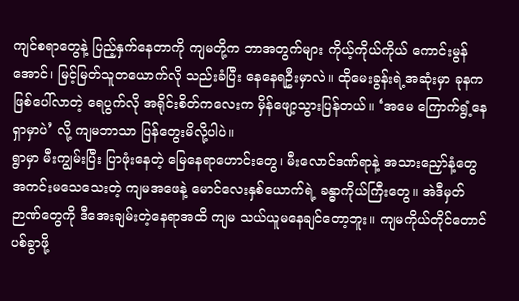ကျင်စရာတွေနဲ့ ပြည့်နှက်နေတာကို ကျမတို့က ဘာအတွက်များ ကိုယ့်ကိုယ်ကိုယ် ကောင်းမွန်အောင်၊ မြင့်မြတ်သူတယောက်လို သည်းခံပြီး နေနေရဦးမှာလဲ။ ထိုမေးခွန်းရဲ့အဆုံးမှာ ခုနက ဖြစ်ပေါ်လာတဲ့ ရေပွက်လို အရိုင်းစိတ်ကလေးက မှိန်ဖျော့သွားပြန်တယ်။ ‘အမေ ကြောက်ရွံ့နေရှာမှာပဲ’ လို့ ကျမဘာသာ ပြန်တွေးမိလို့ပါပဲ။
ရွာမှာ မီးကျွမ်းပြီး ပြာဖုံးနေတဲ့ မြေနေရာဟောင်းတွေ၊ မီးလောင်ဒဏ်ရာနဲ့ အသားညှော်နံ့တွေ အကင်းမသေသေးတဲ့ ကျမအဖေနဲ့ မောင်လေးနှစ်ယောက်ရဲ့ ခန္ဓာကိုယ်ကြီးတွေ။ အဲဒီမှတ်ဉာဏ်တွေကို ဒီအေးချမ်းတဲ့နေရာအထိ ကျမ သယ်ယူမနေချင်တော့ဘူး။ ကျမကိုယ်တိုင်တောင် ပစ်ခွာဖို့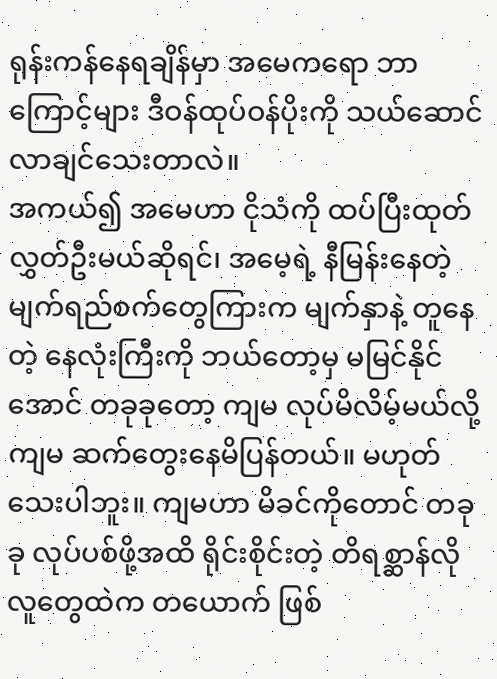ရုန်းကန်နေရချိန်မှာ အမေကရော ဘာကြောင့်များ ဒီဝန်ထုပ်ဝန်ပိုးကို သယ်ဆောင်လာချင်သေးတာလဲ။
အကယ်၍ အမေဟာ ငိုသံကို ထပ်ပြီးထုတ်လွှတ်ဦးမယ်ဆိုရင်၊ အမေ့ရဲ့ နီမြန်းနေတဲ့ မျက်ရည်စက်တွေကြားက မျက်နှာနဲ့ တူနေတဲ့ နေလုံးကြီးကို ဘယ်တော့မှ မမြင်နိုင်အောင် တခုခုတော့ ကျမ လုပ်မိလိမ့်မယ်လို့ ကျမ ဆက်တွေးနေမိပြန်တယ်။ မဟုတ်သေးပါဘူး။ ကျမဟာ မိခင်ကိုတောင် တခုခု လုပ်ပစ်ဖို့အထိ ရိုင်းစိုင်းတဲ့ တိရစ္ဆာန်လို လူတွေထဲက တယောက် ဖြစ်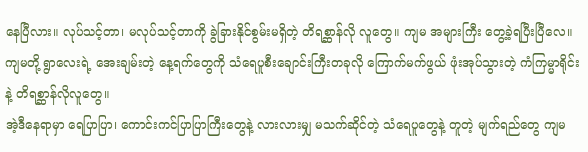နေပြီလား။ လုပ်သင့်တာ၊ မလုပ်သင့်တာကို ခွဲခြားနိုင်စွမ်းမရှိတဲ့ တိရစ္ဆာန်လို လူတွေ။ ကျမ အများကြီး တွေ့ခဲ့ရပြီးပြီလေ။ ကျမတို့ ရွာလေးရဲ့ အေးချမ်းတဲ့ နေ့ရက်တွေကို သံရေပူစီးချောင်းကြီးတခုလို ကြောက်မက်ဖွယ် ဖုံးအုပ်သွားတဲ့ ကံကြမ္မာရိုင်းနဲ့ တိရစ္ဆာန်လိုလူတွေ။
အဲ့ဒီနေရာမှာ ရေပြာပြာ၊ ကောင်းကင်ပြာပြာကြီးတွေနဲ့ လားလားမျှ မသက်ဆိုင်တဲ့ သံရေပူတွေနဲ့ တူတဲ့ မျက်ရည်တွေ ကျမ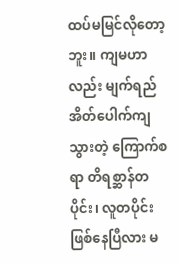ထပ်မမြင်လိုတော့ဘူး။ ကျမဟာလည်း မျက်ရည်အိတ်ပေါက်ကျသွားတဲ့ ကြောက်စရာ တိရစ္ဆာန်တပိုင်း၊ လူတပိုင်း ဖြစ်နေပြီလား မ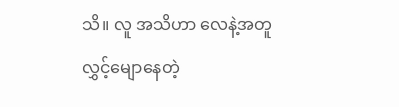သိ။ လူ အသိဟာ လေနဲ့အတူ လွှင့်မျောနေတဲ့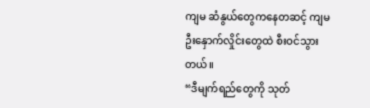ကျမ ဆံနွယ်တွေကနေတဆင့် ကျမ ဦးနှောက်လှိုင်းတွေထဲ စီးဝင်သွားတယ်။
“ဒီမျက်ရည်တွေကို သုတ်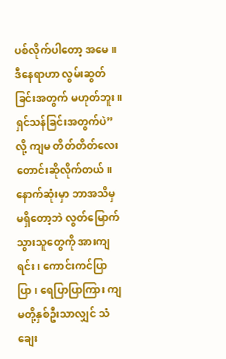ပစ်လိုက်ပါတော့ အမေ။ ဒီနေရာဟာ လွမ်းဆွတ်ခြင်းအတွက် မဟုတ်ဘူး။ ရှင်သန်ခြင်းအတွက်ပဲ” လို့ ကျမ တိတ်တိတ်လေး တောင်းဆိုလိုက်တယ်။ နောက်ဆုံးမှာ ဘာအသိမှ မရှိတော့ဘဲ လွတ်မြောက်သွားသူတွေကို အားကျရင်း၊ ကောင်းကင်ပြာပြာ၊ ရေပြာပြာကြား ကျမတို့နှစ်ဦးသာလျှင် သံချေး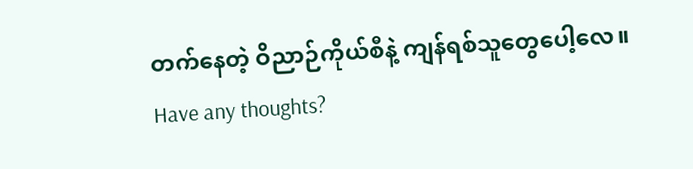တက်နေတဲ့ ဝိညာဉ်ကိုယ်စီနဲ့ ကျန်ရစ်သူတွေပေါ့လေ။
Have any thoughts?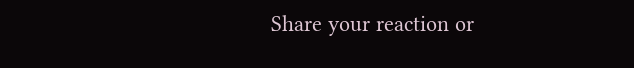Share your reaction or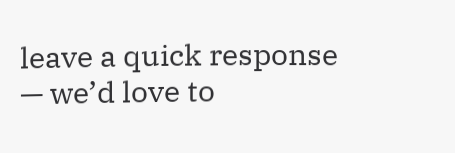leave a quick response — we’d love to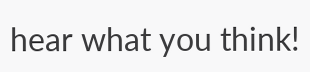hear what you think!